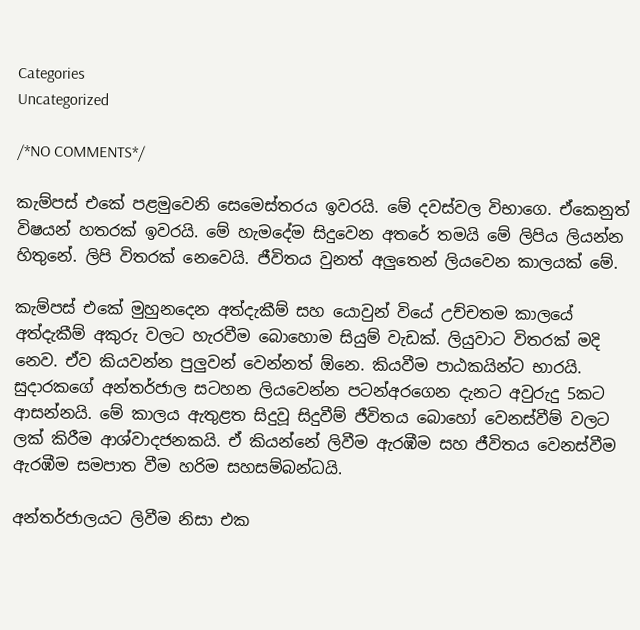Categories
Uncategorized

/*NO COMMENTS*/

කැම්පස් එකේ පළමුවෙනි සෙමෙස්තරය ඉවරයි. මේ දවස්වල විභාගෙ. ඒකෙනුත් විෂයන් හතරක් ඉවරයි. මේ හැමදේම සිදුවෙන අතරේ තමයි මේ ලිපිය ලියන්න හිතුනේ. ලිපි විතරක් නෙවෙයි. ජීවිතය වුනත් අලුතෙන් ලියවෙන කාලයක් මේ.

කැම්පස් එකේ මුහුනදෙන අත්දැකීම් සහ යොවුන් වියේ උච්චතම කාලයේ අත්දැකීම් අකුරු වලට හැරවීම බොහොම සියුම් වැඩක්. ලියුවාට විතරක් මදි නෙව. ඒව කියවන්න පුලුවන් වෙන්නත් ඕනෙ. කියවීම පාඨකයින්ට භාරයි. සුදාරකගේ අන්තර්ජාල සටහන ලියවෙන්න පටන්අරගෙන දැනට අවුරුදු 5කට ආසන්නයි. මේ කාලය ඇතුළත සිදුවූ සිදුවීම් ජීවිතය බොහෝ වෙනස්වීම් වලට ලක් කිරීම ආශ්වාදජනකයි. ඒ කියන්නේ ලිවීම ඇරඹීම සහ ජීවිතය වෙනස්වීම ඇරඹීම සමපාත වීම හරිම සහසම්බන්ධයි.

අන්තර්ජාලයට ලිවීම නිසා එක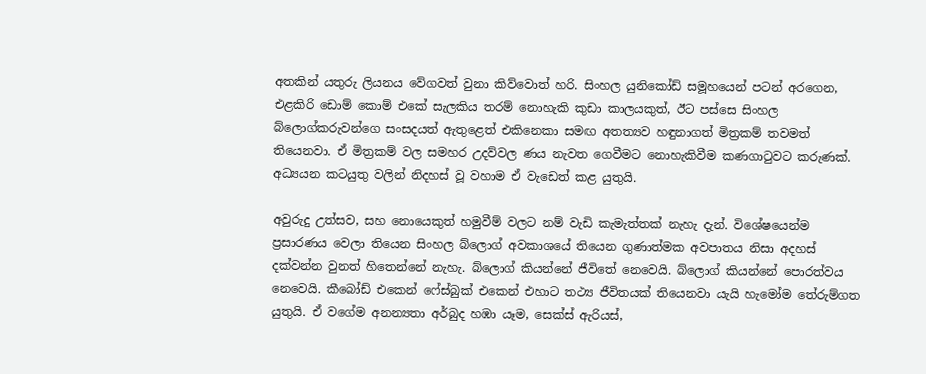අතකින් යතුරු ලියනය වේගවත් වුනා කිව්වොත් හරි. සිංහල යුනිකෝඩ් සමූහයෙන් පටන් අරගෙන, එළකිරි ඩොම් කොම් එකේ සැලකිය තරම් නොහැකි කුඩා කාලයකුත්, ඊට පස්සෙ සිංහල බ්ලොග්කරුවන්ගෙ සංසදයත් ඇතුළෙත් එකිනෙකා සමඟ අතත්‍යව හඳුනාගත් මිත්‍රකම් තවමත් තියෙනවා. ඒ මිත්‍රකම් වල සමහර උදව්වල ණය නැවත ගෙවීමට නොහැකිවීම කණගාටුවට කරුණක්. අධ්‍යයන කටයුතු වලින් නිදහස් වූ වහාම ඒ වැඩෙත් කළ යුතුයි.

අවුරුදු උත්සව, සහ නොයෙකුත් හමුවීම් වලට නම් වැඩි කැමැත්තක් නැහැ දැන්. විශේෂයෙන්ම ප්‍රසාරණය වෙලා තියෙන සිංහල බ්ලොග් අවකාශයේ තියෙන ගුණාත්මක අවපාතය නිසා අදහස් දක්වන්න වුනත් හිතෙන්නේ නැහැ. බ්ලොග් කියන්නේ ජීවිතේ නෙවෙයි. බ්ලොග් කියන්නේ පොරත්වය නෙවෙයි. කීබෝඩ් එකෙන් ෆේස්බුක් එකෙන් එහාට තථ්‍ය ජීවිතයක් තියෙනවා යැයි හැමෝම තේරුම්ගත යුතුයි. ඒ වගේම අනන්‍යතා අර්බුද හඹා යෑම, සෙක්ස් ඇරියස්,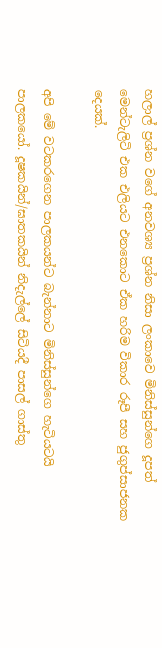හලාල් ප්‍රශ්න වගේ අනවශ්‍ය ප්‍රශ්න නිසා ලංකාවෙ මිනිස්සුන්ගෙ දූපත් මෙන්ටැලිටි එක එලියට එනකොට ඒක හරිම විකාර රූපී සහ ජුගුප්සාජනක දෙයක්.

අපි මේ වටකරගෙන පාලකයන්ට බැන්නාට මිනිස්සුන්ගෙ හැටියටයි පාලකයෝ. දූෂකයින්/ඝාතකයින් නිදැල්ලේ සිටියදී පාසල් ගාස්තු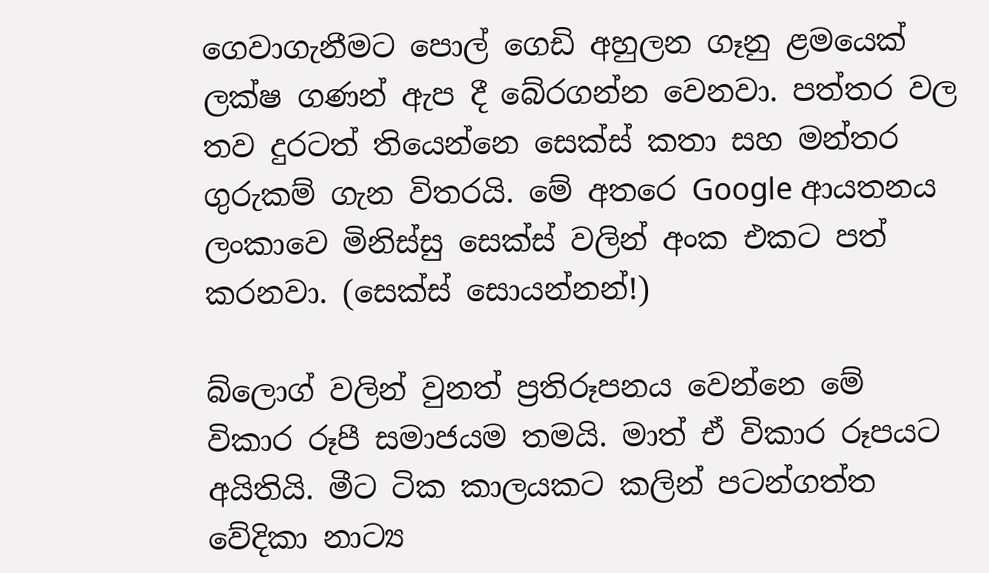ගෙවාගැනීමට පොල් ගෙඩි අහුලන ගෑනු ළමයෙක් ලක්ෂ ගණන් ඇප දී බේරගන්න වෙනවා. පත්තර වල තව දුරටත් තියෙන්නෙ සෙක්ස් කතා සහ මන්තර ගුරුකම් ගැන විතරයි. මේ අතරෙ Google ආයතනය ලංකාවෙ මිනිස්සු සෙක්ස් වලින් අංක එකට පත් කරනවා. (සෙක්ස් සොයන්නන්!)

බ්ලොග් වලින් වුනත් ප්‍රතිරූපනය වෙන්නෙ මේ විකාර රූපී සමාජයම තමයි. මාත් ඒ විකාර රූපයට අයිතියි. මීට ටික කාලයකට කලින් පටන්ගත්ත වේදිකා නාට්‍ය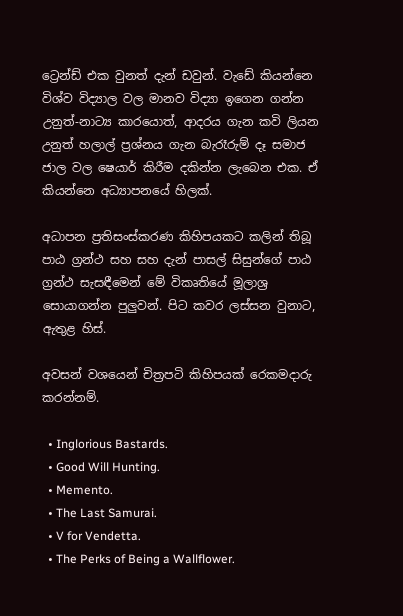ට්‍රෙන්ඩ් එක වුනත් දැන් ඩවුන්. වැඩේ කියන්නෙ විශ්ව විද්‍යාල වල මානව විද්‍යා ඉගෙන ගන්න උනුත්-නාට්‍ය කාරයොත්, ආදරය ගැන කවි ලියන උනුත් හලාල් ප්‍රශ්නය ගැන බැරෑරුම් දෑ සමාජ ජාල වල ෂෙයාර් කිරීම දකින්න ලැබෙන එක. ඒ කියන්නෙ අධ්‍යාපනයේ හිලක්.

අධාපන ප්‍රතිසංස්කරණ කිහිපයකට කලින් තිබූ පාඨ ග්‍රන්ථ සහ සහ දැන් පාසල් සිසුන්ගේ පාඨ ග්‍රන්ථ සැසඳීමෙන් මේ විකෘතියේ මූලාශ්‍ර සොයාගන්න පුලුවන්. පිට කවර ලස්සන වුනාට, ඇතුළ හිස්.

අවසන් වශයෙන් චිත්‍රපටි කිහිපයක් රෙකමදාරු කරන්නම්.

  • Inglorious Bastards.
  • Good Will Hunting.
  • Memento.
  • The Last Samurai.
  • V for Vendetta.
  • The Perks of Being a Wallflower.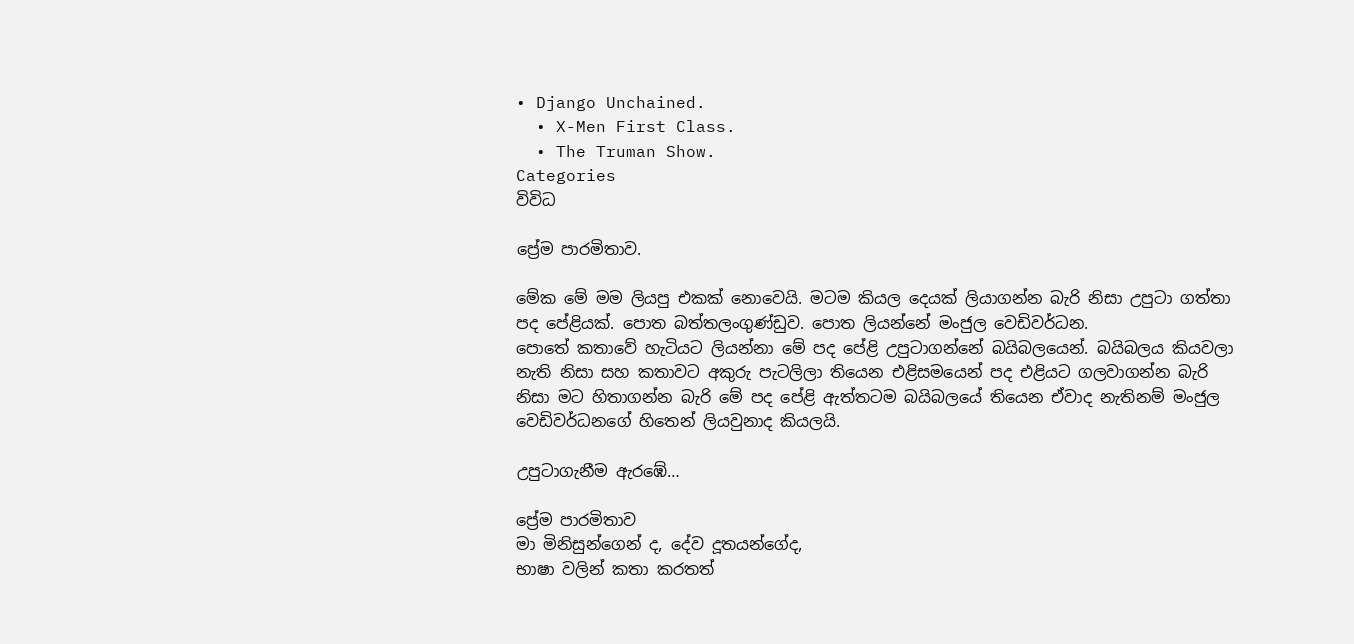• Django Unchained.
  • X-Men First Class.
  • The Truman Show.
Categories
විවිධ

ප්‍රේම පාරමිතාව.

මේක මේ මම ලියපු එකක් නොවෙයි. මටම කියල දෙයක් ලියාගන්න බැරි නිසා උපුටා ගත්තා පද පේළියක්. පොත බත්තලංගුණ්ඩුව. පොත ලියන්නේ මංජුල වෙඩිවර්ධන.
පොතේ කතාවේ හැටියට ලියන්නා මේ පද පේළි උපුටාගන්නේ බයිබලයෙන්. බයිබලය කියවලා නැති නිසා සහ කතාවට අකුරු පැටලිලා තියෙන එළිසමයෙන් පද එළියට ගලවාගන්න බැරි නිසා මට හිතාගන්න බැරි මේ පද පේළි ඇත්තටම බයිබලයේ තියෙන ඒවාද නැතිනම් මංජුල වෙඩිවර්ධනගේ හිතෙන් ලියවුනාද කියලයි.

උපුටාගැනීම ඇරඹේ…

ප්‍රේම පාරමිතාව
මා මිනිසුන්ගෙන් ද, දේව දූතයන්ගේද,
භාෂා වලින් කතා කරතත්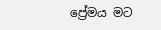ප්‍රේමය මට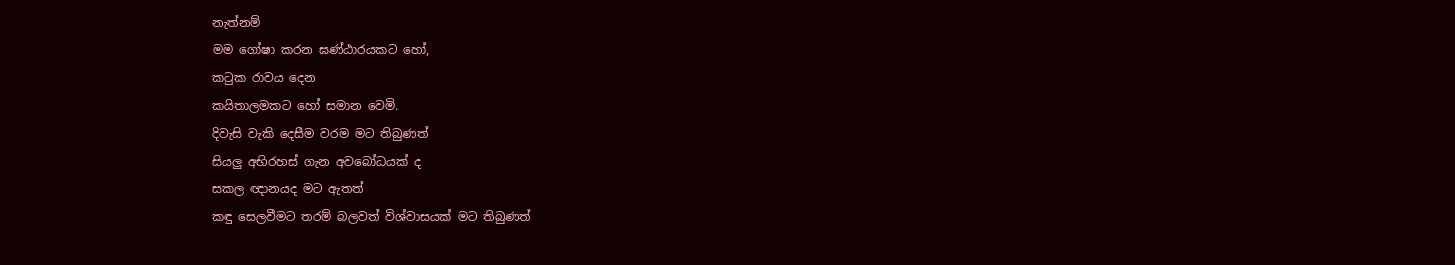නැත්නම්
මම ගෝෂා කරන ඝණ්ඨාරයකට හෝ,
කටුක රාවය දෙන
කයිතාලමකට හෝ සමාන වෙමි.
දිවැසි වැකි දෙසීම වරම මට තිබුණත්
සියලු අභිරහස් ගැන අවබෝධයක් ද
සකල ඥානයද මට ඇතත්
කඳු සෙලවීමට තරම් බලවත් විශ්වාසයක් මට තිබුණත්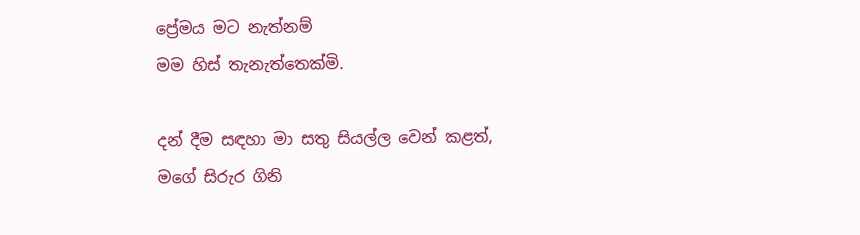ප්‍රේමය මට නැත්නම්
මම හිස් තැනැත්තෙක්මි.

දන් දීම සඳහා මා සතු සියල්ල වෙන් කළත්,
මගේ සිරුර ගිනි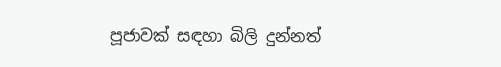පූජාවක් සඳහා බිලි දුන්නත්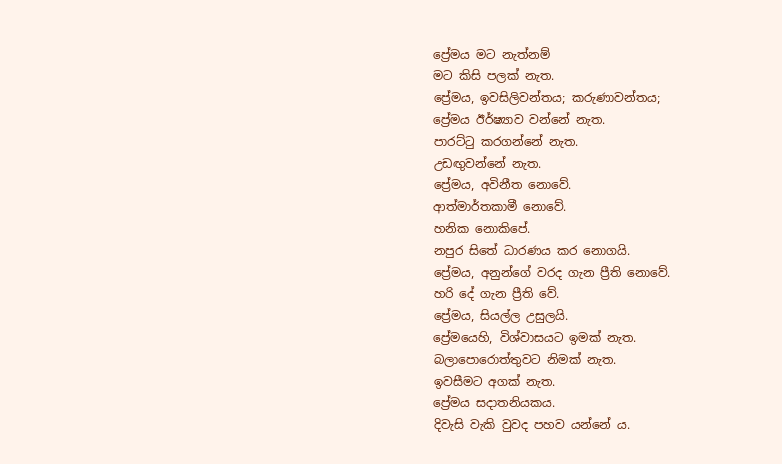ප්‍රේමය මට නැත්නම්
මට කිසි පලක් නැත.
ප්‍රේමය, ඉවසිලිවන්තය; කරුණාවන්තය;
ප්‍රේමය ඊර්ෂ්‍යාව වන්නේ නැත.
පාරට්ටු කරගන්නේ නැත.
උඩඟුවන්නේ නැත.
ප්‍රේමය, අවිනීත නොවේ.
ආත්මාර්තකාමී නොවේ.
හනික නොකිපේ.
නපුර සිතේ ධාරණය කර නොගයි.
ප්‍රේමය, අනුන්ගේ වරද ගැන ප්‍රීති නොවේ.
හරි දේ ගැන ප්‍රීති වේ.
ප්‍රේමය, සියල්ල උසුලයි.
ප්‍රේමයෙහි, විශ්වාසයට ඉමක් නැත.
බලාපොරොත්තුවට නිමක් නැත.
ඉවසීමට අගක් නැත.
ප්‍රේමය සදාතනියකය.
දිවැසි වැකි වුවද පහව යන්නේ ය.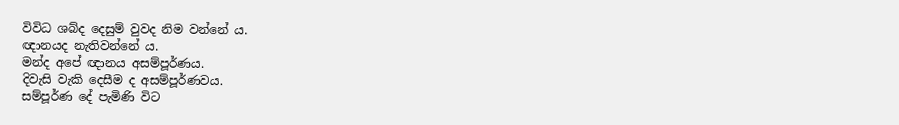විවිධ ශබ්ද දෙසුම් වුවද නිම වන්නේ ය.
ඥානයද නැතිවන්නේ ය.
මන්ද අපේ ඥානය අසම්පූර්ණය.
දිවැසි වැකි දෙසීම ද අසම්පූර්ණවය.
සම්පූර්ණ දේ පැමිණි විට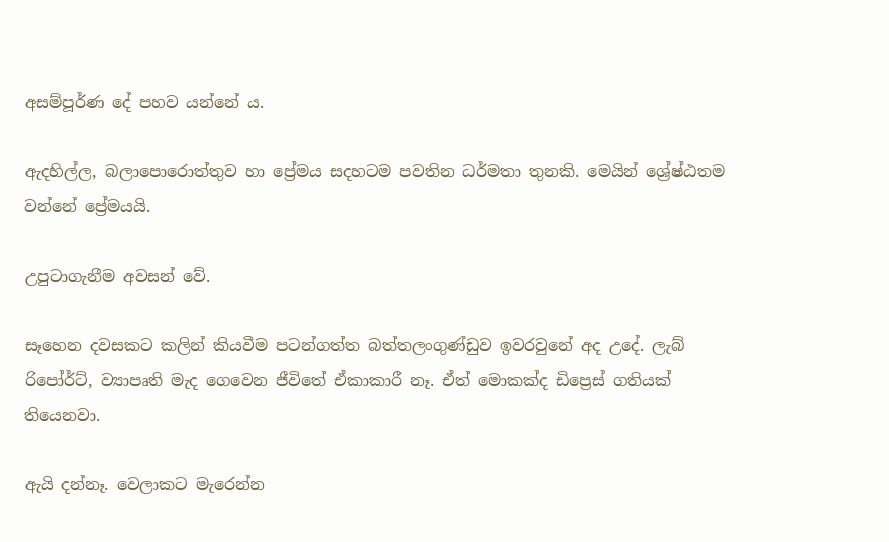අසම්පූර්ණ දේ පහව යන්නේ ය.

ඇදහිල්ල, බලාපොරොත්තුව හා ප්‍රේමය සදහටම පවතින ධර්මතා තුනකි. මෙයින් ශ්‍රේෂ්ඨතම වන්නේ ප්‍රේමයයි.

උපුටාගැනීම අවසන් වේ.

සෑහෙන දවසකට කලින් කියවීම පටන්ගත්ත බත්තලංගුණ්ඩුව ඉවරවුනේ අද උදේ. ලැබ් රිපෝර්ට්, ව්‍යාපෘති මැද ගෙවෙන ජීවිතේ ඒකාකාරී නෑ. ඒත් මොකක්ද ඩිප්‍රෙස් ගතියක් තියෙනවා.

ඇයි දන්නෑ. වෙලාකට මැරෙන්න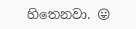හිතෙනවා. 😛